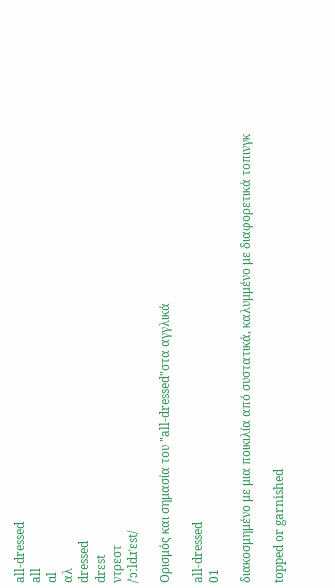all-dressed
all
ɑl
αλ
dressed
drɛst
ντρεστ
/ˈɔːldɹˈɛst/

Ορισμός και σημασία του "all-dressed"στα αγγλικά

all-dressed
01

διακοσμημένο με μια ποικιλία από συστατικά, καλυμμένο με διαφορετικά τοπινγκ

topped or garnished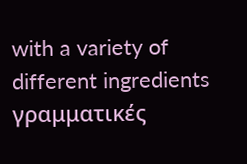with a variety of different ingredients
γραμματικές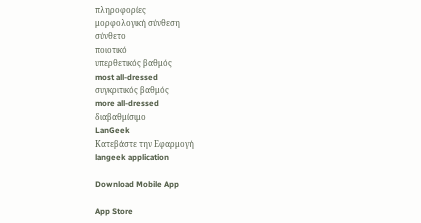πληροφορίες
μορφολογική σύνθεση
σύνθετο
ποιοτικό
υπερθετικός βαθμός
most all-dressed
συγκριτικός βαθμός
more all-dressed
διαβαθμίσιμο
LanGeek
Κατεβάστε την Εφαρμογή
langeek application

Download Mobile App

App Store